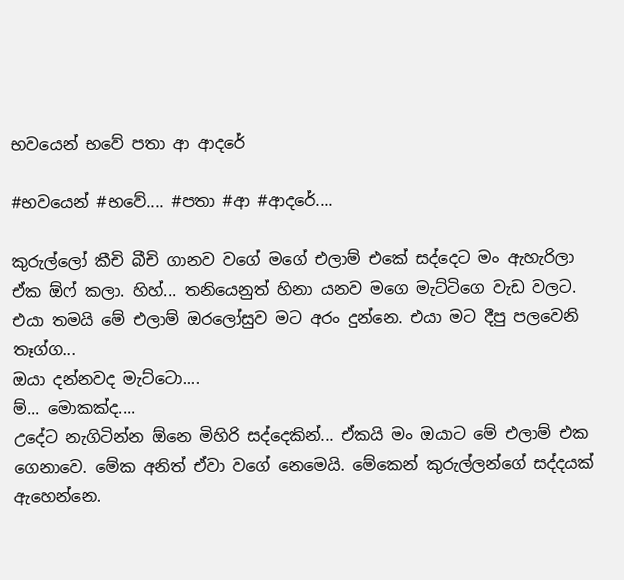භවයෙන් භවේ පතා ආ ආදරේ

#භවයෙන් #භවේ.... #පතා #ආ #ආදරේ....

කුරුල්ලෝ කීචි බීචි ගානව වගේ මගේ එලාම් එකේ සද්දෙට මං ඇහැරිලා ඒක ඕෆ් කලා. හිහ්... තනියෙනුත් හිනා යනව මගෙ මැට්ටිගෙ වැඩ වලට. එයා තමයි මේ එලාම් ඔරලෝසුව මට අරං දුන්නෙ. එයා මට දීපු පලවෙනි තෑග්ග...
ඔයා දන්නවද මැට්ටො....
ම්... මොකක්ද....
උදේට නැගිටින්න ඕනෙ මිහිරි සද්දෙකින්... ඒකයි මං ඔයාට මේ එලාම් එක ගෙනාවෙ. මේක අනිත් ඒවා වගේ නෙමෙයි. මේකෙන් කුරුල්ලන්ගේ සද්දයක් ඇහෙන්නෙ.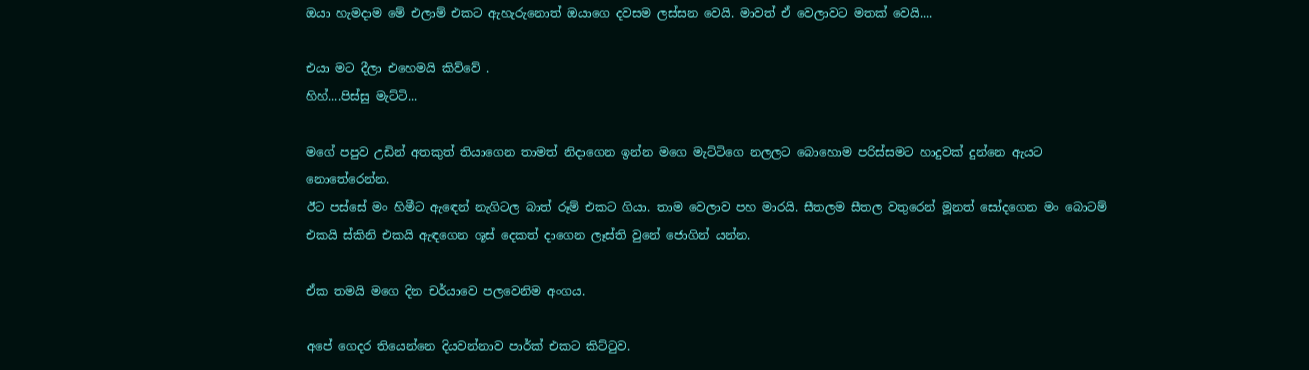ඔයා හැමදාම මේ එලාම් එකට ඇහැරුනොත් ඔයාගෙ දවසම ලස්සන වෙයි. මාවත් ඒ වෙලාවට මතක් වෙයි....

එයා මට දීලා එහෙමයි කිව්වේ .
හිහ්....පිස්සු මැට්ටි...

මගේ පපුව උඩින් අතකුත් තියාගෙන තාමත් නිදාගෙන ඉන්න මගෙ මැට්ටිගෙ නලලට බොහොම පරිස්සමට හාදුවක් දුන්නෙ ඇයට නොතේරෙන්න.
ඊට පස්සේ මං හිමීට ඇඳෙන් නැගිටල බාත් රූම් එකට ගියා. තාම වෙලාව පහ මාරයි. සීතලම සීතල වතුරෙන් මූනත් සෝදගෙන මං බොටම් එකයි ස්කිනි එකයි ඇඳගෙන ශූස් දෙකත් දාගෙන ලෑස්ති වුනේ ජොගින් යන්න.

ඒක තමයි මගෙ දින චර්යාවෙ පලවෙනිම අංගය.

අපේ ගෙදර තියෙන්නෙ දියවන්නාව පාර්ක් එකට කිට්ටුව.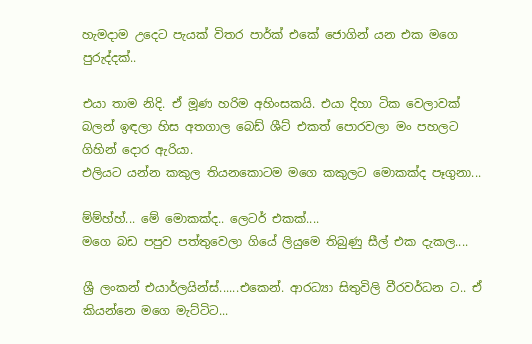හැමදාම උදෙට පැයක් විතර පාර්ක් එකේ ජොගින් යන එක මගෙ පුරුද්දක්..

එයා තාම නිදි. ඒ මූණ හරිම අහිංසකයි. එයා දිහා ටික වෙලාවක් බලන් ඉඳලා හිස අතගාල බෙඩ් ශීට් එකත් පොරවලා මං පහලට ගිහින් දොර ඇරියා.
එලියට යන්න කකුල තියනකොටම මගෙ කකුලට මොකක්ද පෑගුනා...

ම්ම්හ්හ්... මේ මොකක්ද.. ලෙටර් එකක්....
මගෙ බඩ පපුව පත්තුවෙලා ගියේ ලියුමෙ තිබුණු සීල් එක දැකල....

ශ්‍රී ලංකන් එයාර්ලයින්ස්......එකෙන්. ආරධ්‍යා සිතුවිලි වීරවර්ධන ට.. ඒ කියන්නෙ මගෙ මැට්ටිට...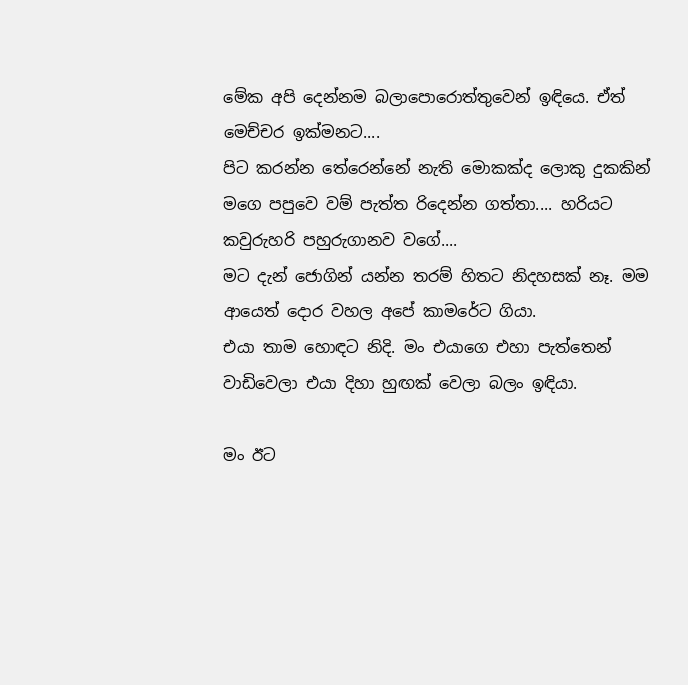මේක අපි දෙන්නම බලාපොරොත්තුවෙන් ඉඳියෙ. ඒත් මෙච්චර ඉක්මනට....
පිට කරන්න තේරෙන්නේ නැති මොකක්ද ලොකු දුකකින් මගෙ පපුවෙ වම් පැත්ත රිදෙන්න ගත්තා.... හරියට කවුරුහරි පහුරුගානව වගේ....
මට දැන් ජොගින් යන්න තරම් හිතට නිදහසක් නෑ. මම ආයෙත් දොර වහල අපේ කාමරේට ගියා.
එයා තාම හොඳට නිදි. මං එයාගෙ එහා පැත්තෙන් වාඩිවෙලා එයා දිහා හුඟක් වෙලා බලං ඉඳියා.

මං ඊට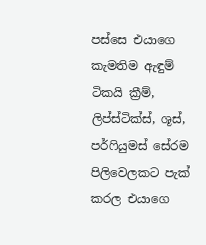පස්සෙ එයාගෙ කැමතිම ඇඳුම් ටිකයි ක්‍රීම්, ලිප්ස්ටික්ස්, ශූස්, පර්ෆියුමස් සේරම පිලිවෙලකට පැක් කරල එයාගෙ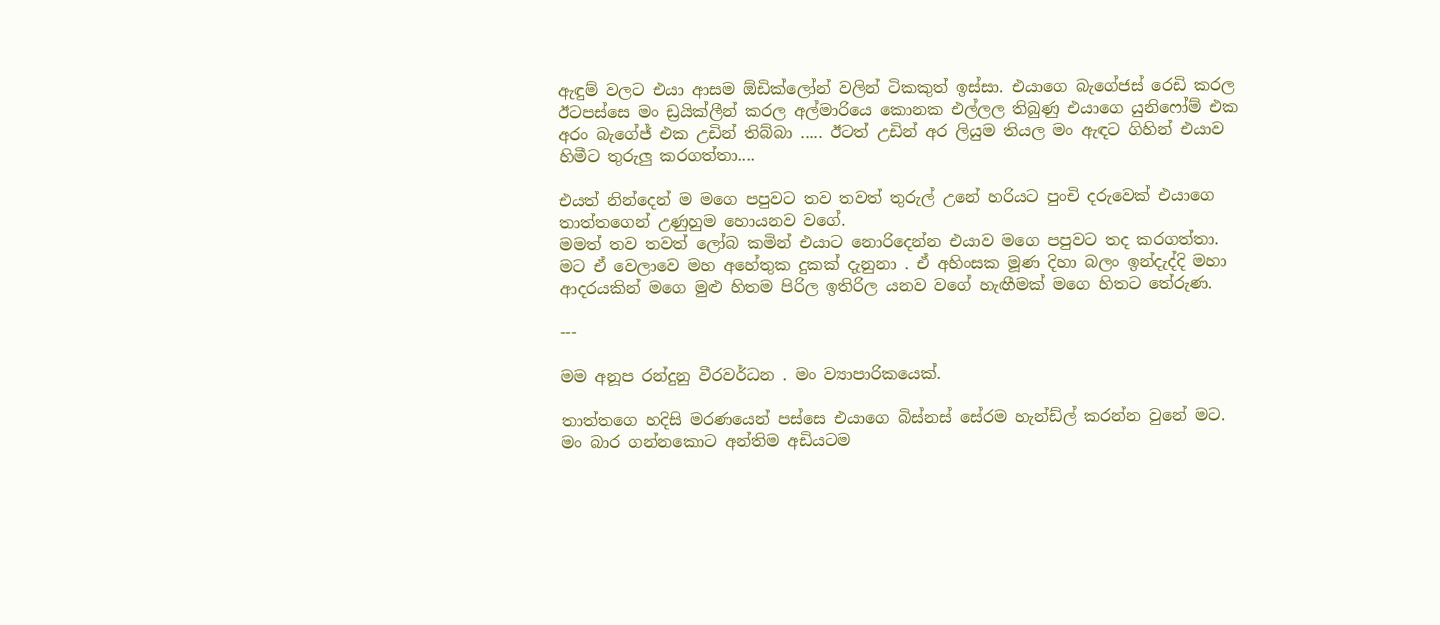ඇඳුම් වලට එයා ආසම ඕඩික්ලෝන් වලින් ටිකකුත් ඉස්සා. එයාගෙ බැගේජස් රෙඩි කරල ඊටපස්සෙ මං ඩ්‍රයික්ලීන් කරල අල්මාරියෙ කොනක එල්ලල තිබුණු එයාගෙ යුනිෆෝම් එක අරං බැගේජ් එක උඩින් තිබ්බා ..... ඊටත් උඩින් අර ලියුම තියල මං ඇඳට ගිහින් එයාව හිමීට තුරුලු කරගත්තා....

එයත් නින්දෙන් ම මගෙ පපුවට තව තවත් තුරුල් උනේ හරියට පුංචි දරුවෙක් එයාගෙ තාත්තගෙන් උණුහුම හොයනව වගේ.
මමත් තව තවත් ලෝබ කමින් එයාට නොරිදෙන්න එයාව මගෙ පපුවට තද කරගත්තා. මට ඒ වෙලාවෙ මහ අහේතුක දුකක් දැනුනා . ඒ අහිංසක මූණ දිහා බලං ඉන්දැද්දි මහා ආදරයකින් මගෙ මුළු හිතම පිරිල ඉතිරිල යනව වගේ හැඟීමක් මගෙ හිතට තේරුණ.

---

මම අනූප රන්දුනු වීරවර්ධන . මං ව්‍යාපාරිකයෙක්.

තාත්තගෙ හදිසි මරණයෙන් පස්සෙ එයාගෙ බිස්නස් සේරම හැන්ඩ්ල් කරන්න වුනේ මට. මං බාර ගන්නකොට අන්තිම අඩියටම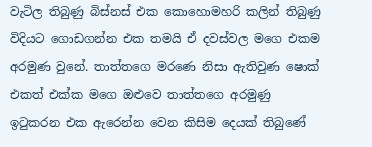වැටිල තිබුණු බිස්නස් එක කොහොමහරි කලින් තිබුණු විදියට ගොඩගන්න එක තමයි ඒ දවස්වල මගෙ එකම අරමුණ වුනේ. තාත්තගෙ මරණෙ නිසා ඇතිවුණ ෂොක් එකත් එක්ක මගෙ ඔළුවෙ තාත්තගෙ අරමුණු ඉටුකරන එක ඇරෙන්න වෙන කිසිම දෙයක් තිබුණේ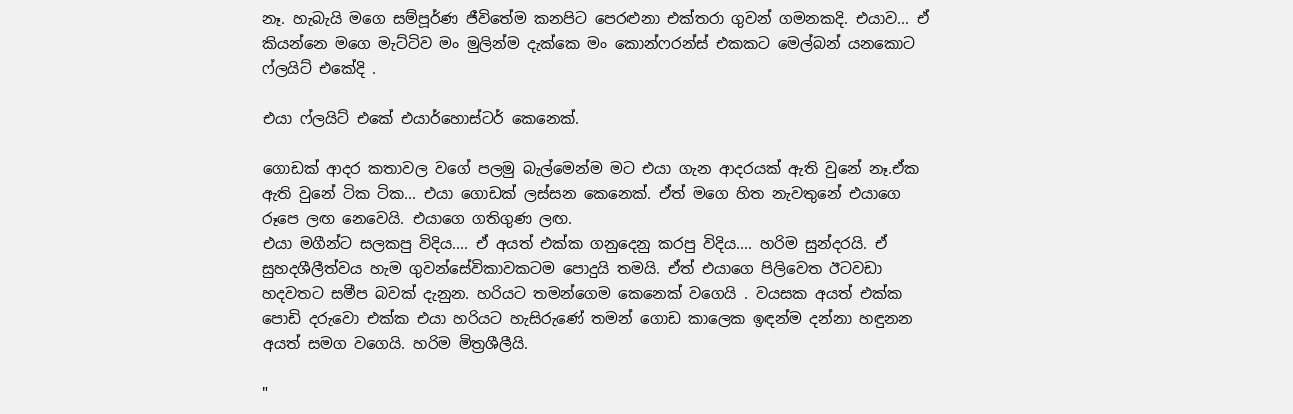නෑ. හැබැයි මගෙ සම්පූර්ණ ජීවිතේම කනපිට පෙරළුනා එක්තරා ගුවන් ගමනකදි. එයාව... ඒ කියන්නෙ මගෙ මැට්ටිව මං මුලින්ම දැක්කෙ මං කොන්ෆරන්ස් එකකට මෙල්බන් යනකොට ෆ්ලයිට් එකේදි .

එයා ෆ්ලයිට් එකේ එයාර්හොස්ටර් කෙනෙක්.

ගොඩක් ආදර කතාවල වගේ පලමු බැල්මෙන්ම මට එයා ගැන ආදරයක් ඇති වුනේ නෑ.ඒක ඇති වුනේ ටික ටික... එයා ගොඩක් ලස්සන කෙනෙක්. ඒත් මගෙ හිත නැවතුනේ එයාගෙ රූපෙ ලඟ නෙවෙයි. එයාගෙ ගතිගුණ ලඟ.
එයා මගීන්ට සලකපු විදිය.... ඒ අයත් එක්ක ගනුදෙනු කරපු විදිය.... හරිම සුන්දරයි. ඒ සුහදශීලීත්වය හැම ගුවන්සේවිකාවකටම පොදුයි තමයි. ඒත් එයාගෙ පිලිවෙත ඊටවඩා හදවතට සමීප බවක් දැනුන. හරියට තමන්ගෙම කෙනෙක් වගෙයි . වයසක අයත් එක්ක පොඩි දරුවො එක්ක එයා හරියට හැසිරුණේ තමන් ගොඩ කාලෙක ඉඳන්ම දන්නා හඳුනන අයත් සමග වගෙයි. හරිම මිත්‍රශීලීයි.

"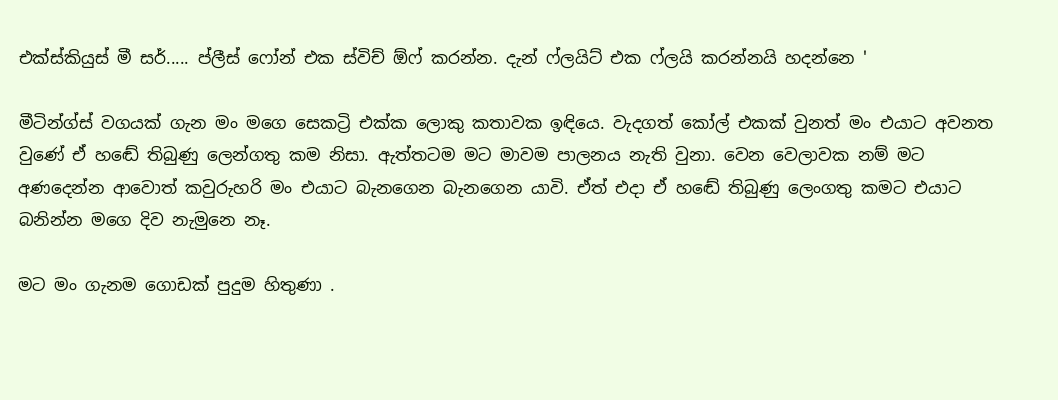එක්ස්කියුස් මී සර්..... ප්ලීස් ෆෝන් එක ස්විච් ඕෆ් කරන්න. දැන් ෆ්ලයිට් එක ෆ්ලයි කරන්නයි හදන්නෙ '

මීටින්ග්ස් වගයක් ගැන මං මගෙ සෙකට්‍රි එක්ක ලොකු කතාවක ඉඳියෙ. වැදගත් කෝල් එකක් වුනත් මං එයාට අවනත වුණේ ඒ හඬේ තිබුණු ලෙන්ගතු කම නිසා. ඇත්තටම මට මාවම පාලනය නැති වුනා. වෙන වෙලාවක නම් මට අණදෙන්න ආවොත් කවුරුහරි මං එයාට බැනගෙන බැනගෙන යාවි. ඒත් එදා ඒ හඬේ තිබුණු ලෙංගතු කමට එයාට බනින්න මගෙ දිව නැමුනෙ නෑ.

මට මං ගැනම ගොඩක් පුදුම හිතුණා .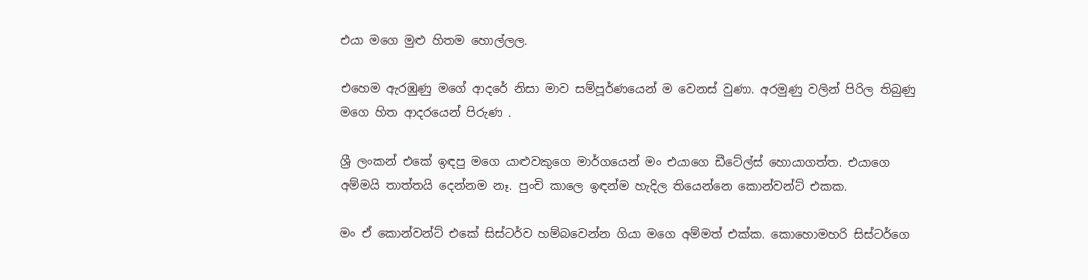එයා මගෙ මුළු හිතම හොල්ලල.

එහෙම ඇරඹුණු මගේ ආදරේ නිසා මාව සම්පූර්ණයෙන් ම වෙනස් වුණා. අරමුණු වලින් පිරිල තිබුණු මගෙ හිත ආදරයෙන් පිරුණ .

ශ්‍රී ලංකන් එකේ ඉඳපු මගෙ යාළුවකුගෙ මාර්ගයෙන් මං එයාගෙ ඩීටේල්ස් හොයාගත්ත. එයාගෙ අම්මයි තාත්තයි දෙන්නම නෑ. පුංචි කාලෙ ඉඳන්ම හැදිල තියෙන්නෙ කොන්වන්ට් එකක.

මං ඒ කොන්වන්ට් එකේ සිස්ටර්ව හම්බවෙන්න ගියා මගෙ අම්මත් එක්ක. කොහොමහරි සිස්ටර්ගෙ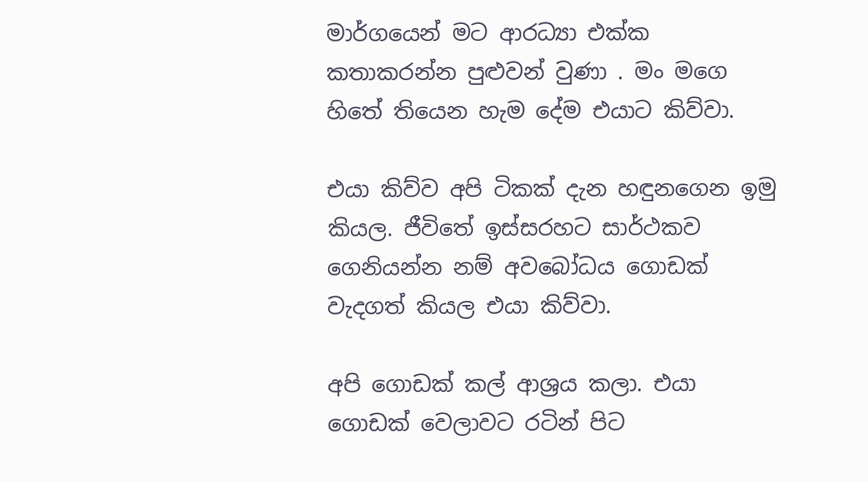මාර්ගයෙන් මට ආරධ්‍යා එක්ක කතාකරන්න පුළුවන් වුණා . මං මගෙ හිතේ තියෙන හැම දේම එයාට කිව්වා.

එයා කිව්ව අපි ටිකක් දැන හඳුනගෙන ඉමු කියල. ජීවිතේ ඉස්සරහට සාර්ථකව ගෙනියන්න නම් අවබෝධය ගොඩක් වැදගත් කියල එයා කිව්වා.

අපි ගොඩක් කල් ආශ්‍රය කලා. එයා ගොඩක් වෙලාවට රටින් පිට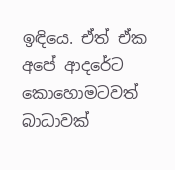ඉඳියෙ. ඒත් ඒක අපේ ආදරේට කොහොමටවත් බාධාවක්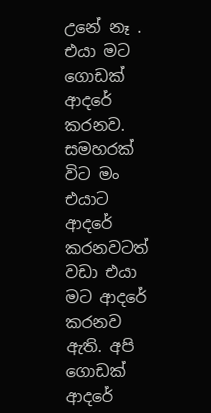උනේ නෑ . එයා මට ගොඩක් ආදරේ කරනව. සමහරක් විට මං එයාට ආදරේ කරනවටත් වඩා එයා මට ආදරේ කරනව ඇති. අපි ගොඩක් ආදරේ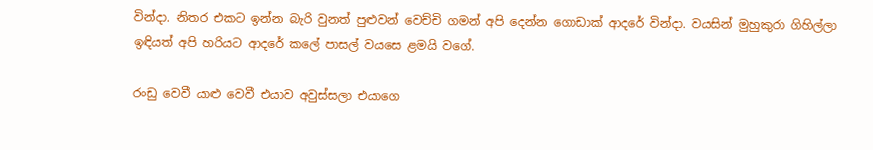වින්දා. නිතර එකට ඉන්න බැරි වුනත් පුළුවන් වෙච්චි ගමන් අපි දෙන්න ගොඩාක් ආදරේ වින්දා. වයසින් මුහුකුරා ගිහිල්ලා ඉඳියත් අපි හරියට ආදරේ කලේ පාසල් වයසෙ ළමයි වගේ.

රංඩු වෙවී යාළු වෙවී එයාව අවුස්සලා එයාගෙ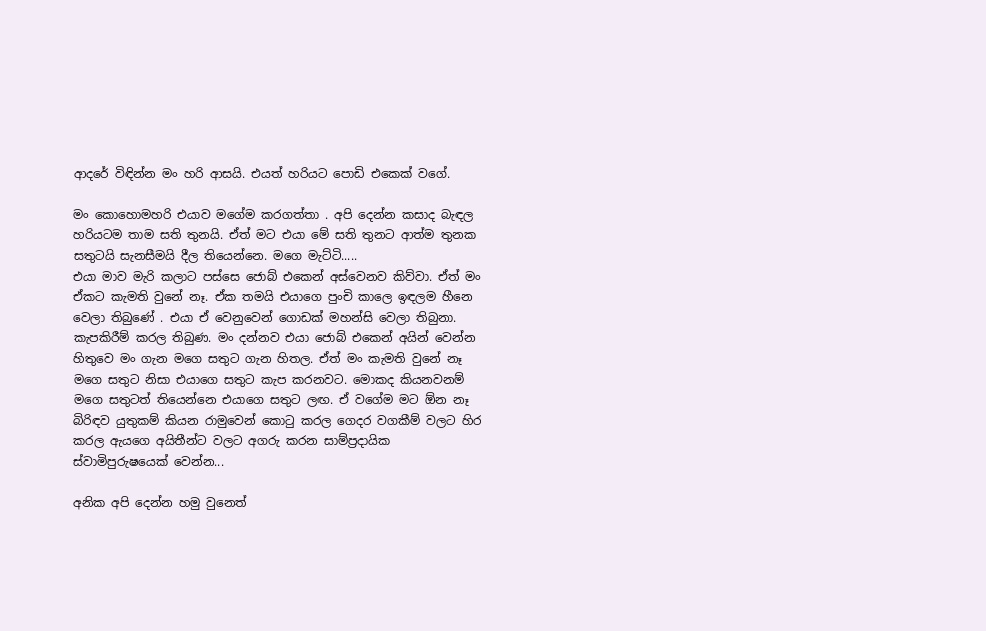ආදරේ විඳින්න මං හරි ආසයි. එයත් හරියට පොඩි එකෙක් වගේ.

මං කොහොමහරි එයාව මගේම කරගත්තා . අපි දෙන්න කසාද බැඳල හරියටම තාම සති තුනයි. ඒත් මට එයා මේ සති තුනට ආත්ම තුනක සතුටයි සැනසීමයි දීල තියෙන්නෙ. මගෙ මැට්ටි.....
එයා මාව මැරි කලාට පස්සෙ ජොබ් එකෙන් අස්වෙනව කිව්වා. ඒත් මං ඒකට කැමති වුනේ නෑ. ඒක තමයි එයාගෙ පුංචි කාලෙ ඉඳලම හීනෙ වෙලා තිබුණේ . එයා ඒ වෙනුවෙන් ගොඩක් මහන්සි වෙලා තිබුනා. කැපකිරීම් කරල තිබුණ. මං දන්නව එයා ජොබ් එකෙන් අයින් වෙන්න හිතුවෙ මං ගැන මගෙ සතුට ගැන හිතල. ඒත් මං කැමති වුනේ නෑ මගෙ සතුට නිසා එයාගෙ සතුට කැප කරනවට. මොකද කියනවනම් මගෙ සතුටත් තියෙන්නෙ එයාගෙ සතුට ලඟ. ඒ වගේම මට ඕන නෑ බිරිඳව යුතුකම් කියන රාමුවෙන් කොටු කරල ගෙදර වගකීම් වලට හිර කරල ඇයගෙ අයිතීන්ට වලට අගරු කරන සාම්ප්‍රදායික ස්වාමිපුරුෂයෙක් වෙන්න...

අනික අපි දෙන්න හමු වුනෙත්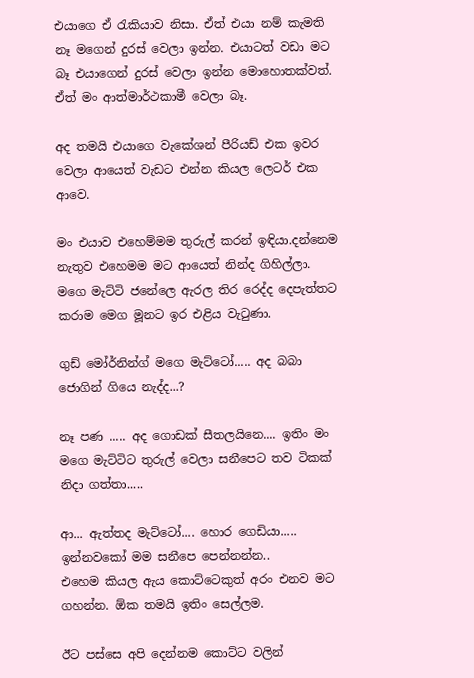එයාගෙ ඒ රැකියාව නිසා. ඒත් එයා නම් කැමති නෑ මගෙන් දුරස් වෙලා ඉන්න. එයාටත් වඩා මට බෑ එයාගෙන් දුරස් වෙලා ඉන්න මොහොතක්වත්. ඒත් මං ආත්මාර්ථකාමී වෙලා බෑ.

අද තමයි එයාගෙ වැකේශන් පීරියඩ් එක ඉවර වෙලා ආයෙත් වැඩට එන්න කියල ලෙටර් එක ආවෙ.

මං එයාව එහෙම්මම තුරුල් කරන් ඉඳියා.දන්නෙම නැතුව එහෙමම මට ආයෙත් නින්ද ගිහිල්ලා.
මගෙ මැට්ටි ජනේලෙ ඇරල තිර රෙද්ද දෙපැත්තට කරාම මෙග මූනට ඉර එළිය වැටුණා.

ගුඩ් මෝර්නින්ග් මගෙ මැට්ටෝ..... අද බබා ජොගින් ගියෙ නැද්ද...?

නෑ පණ ..... අද ගොඩක් සීතලයිනෙ.... ඉතිං මං මගෙ මැට්ටිට තුරුල් වෙලා සනීපෙට තව ටිකක් නිදා ගත්තා.....

ආ... ඇත්තද මැට්ටෝ.... හොර ගෙඩියා..... ඉන්නවකෝ මම සනීපෙ පෙන්නන්න..
එහෙම කියල ඇය කොට්ටෙකුත් අරං එනව මට ගහන්න. ඕක තමයි ඉතිං සෙල්ලම.

ඊට පස්සෙ අපි දෙන්නම කොට්ට වලින්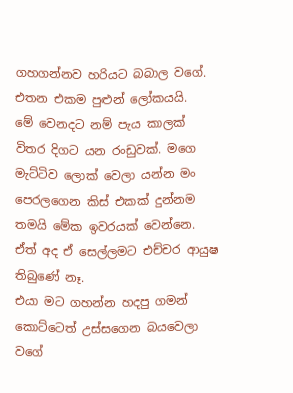ගහගන්නව හරියට බබාල වගේ. එතන එකම පුළුන් ලෝකයයි.
මේ වෙනදට නම් පැය කාලක් විතර දිගට යන රංඩුවක්. මගෙ මැට්ටිව ලොක් වෙලා යන්න මං පෙරලගෙන කිස් එකක් දුන්නම තමයි මේක ඉවරයක් වෙන්නෙ.
ඒත් අද ඒ සෙල්ලමට එච්චර ආයුෂ තිබුණේ නෑ.
එයා මට ගහන්න හදපු ගමන් කොට්ටෙත් උස්සගෙන බයවෙලා වගේ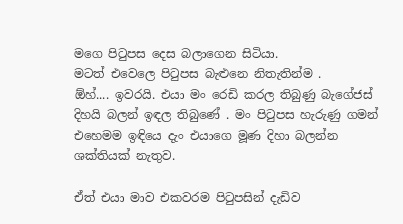මගෙ පිටුපස දෙස බලාගෙන සිටියා.
මටත් එවෙලෙ පිටුපස බැළුනෙ නිතැතින්ම .
ඕහ්.... ඉවරයි. එයා මං රෙඩි කරල තිබුණු බැගේජස් දිහයි බලන් ඉඳල තිබුණේ . මං පිටුපස හැරුණු ගමන් එහෙමම ඉඳියෙ දැං එයාගෙ මූණ දිහා බලන්න ශක්තියක් නැතුව.

ඒත් එයා මාව එකවරම පිටුපසින් දැඩිව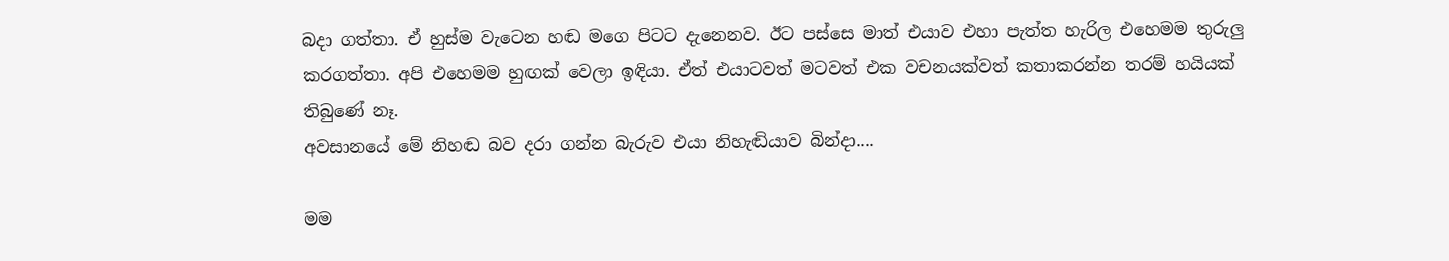බදා ගත්තා. ඒ හුස්ම වැටෙන හඬ මගෙ පිටට දැනෙනව. ඊට පස්සෙ මාත් එයාව එහා පැත්ත හැරිල එහෙමම තුරුලු කරගත්තා. අපි එහෙමම හුඟක් වෙලා ඉඳියා. ඒත් එයාටවත් මටවත් එක වචනයක්වත් කතාකරන්න තරම් හයියක් තිබුණේ නෑ.
අවසානයේ මේ නිහඬ බව දරා ගන්න බැරුව එයා නිහැඬියාව බින්දා....

මම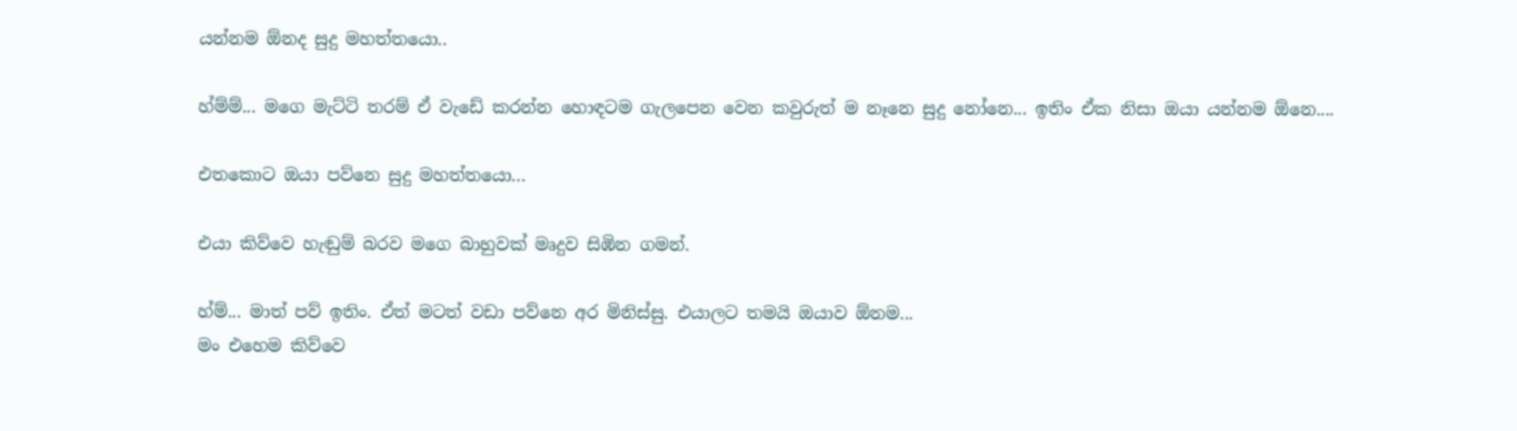යන්නම ඕනද සුදු මහත්තයො..

හ්ම්ම්... මගෙ මැට්ටි තරම් ඒ වැඩේ කරන්න හොඳටම ගැලපෙන වෙන කවුරුත් ම නෑනෙ සුදු නෝනෙ... ඉතිං ඒක නිසා ඔයා යන්නම ඕනෙ....

එතකොට ඔයා පව්නෙ සුදු මහත්තයො...

එයා කිව්වෙ හැඬුම් බරව මගෙ බාහුවක් මෘදුව සිඹින ගමන්.

හ්ම්... මාත් පව් ඉතිං. ඒත් මටත් වඩා පව්නෙ අර මිනිස්සු. එයාලට තමයි ඔයාව ඕනම...
මං එහෙම කිව්වෙ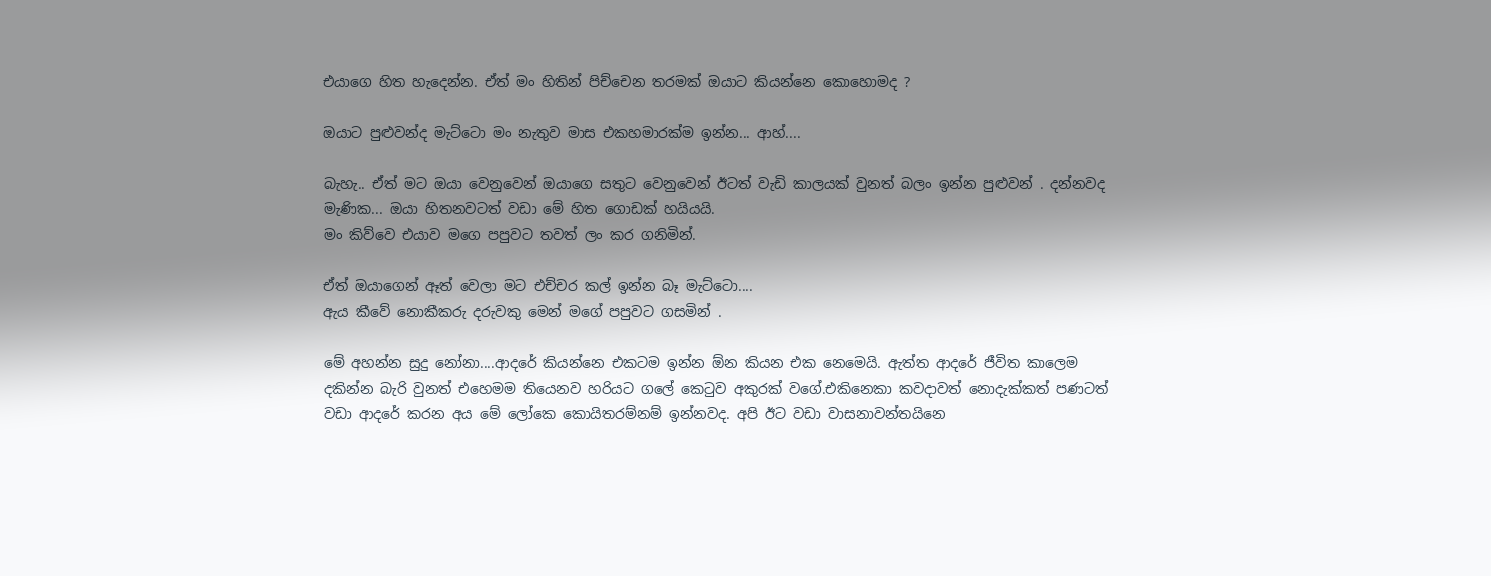එයාගෙ හිත හැදෙන්න. ඒත් මං හිතින් පිච්චෙන තරමක් ඔයාට කියන්නෙ කොහොමද ?

ඔයාට පුළුවන්ද මැට්ටො මං නැතුව මාස එකහමාරක්ම ඉන්න... ආහ්....

බැහැ.. ඒත් මට ඔයා වෙනුවෙන් ඔයාගෙ සතුට වෙනුවෙන් ඊටත් වැඩි කාලයක් වුනත් බලං ඉන්න පුළුවන් . දන්නවද මැණික... ඔයා හිතනවටත් වඩා මේ හිත ගොඩක් හයියයි.
මං කිව්වෙ එයාව මගෙ පපුවට තවත් ලං කර ගනිමින්.

ඒත් ඔයාගෙන් ඈත් වෙලා මට එච්චර කල් ඉන්න බෑ මැට්ටො....
ඇය කීවේ නොකීකරු දරුවකු මෙන් මගේ පපුවට ගසමින් .

මේ අහන්න සුදු නෝනා....ආදරේ කියන්නෙ එකටම ඉන්න ඕන කියන එක නෙමෙයි. ඇත්ත ආදරේ ජීවිත කාලෙම දකින්න බැරි වුනත් එහෙමම තියෙනව හරියට ගලේ කෙටුව අකුරක් වගේ.එකිනෙකා කවදාවත් නොදැක්කත් පණටත් වඩා ආදරේ කරන අය මේ ලෝකෙ කොයිතරම්නම් ඉන්නවද. අපි ඊට වඩා වාසනාවන්තයිනෙ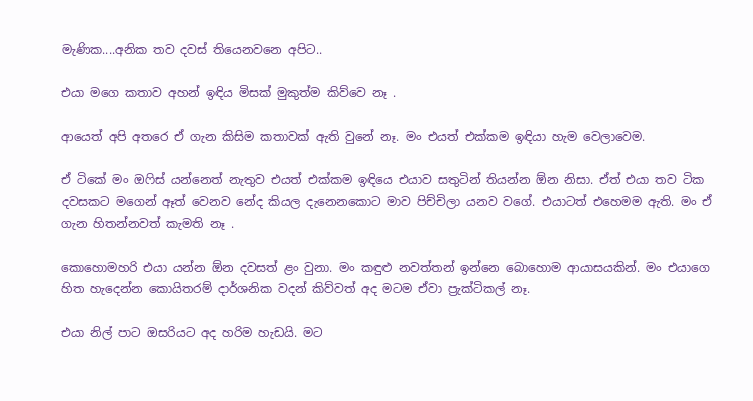මැණික....අනික තව දවස් තියෙනවනෙ අපිට..

එයා මගෙ කතාව අහන් ඉඳිය මිසක් මුකුත්ම කිව්වෙ නෑ .

ආයෙත් අපි අතරෙ ඒ ගැන කිසිම කතාවක් ඇති වුනේ නෑ. මං එයත් එක්කම ඉඳියා හැම වෙලාවෙම.

ඒ ටිකේ මං ඔෆිස් යන්නෙත් නැතුව එයත් එක්කම ඉඳියෙ එයාව සතුටින් තියන්න ඕන නිසා. ඒත් එයා තව ටික දවසකට මගෙන් ඈත් වෙනව නේද කියල දැනෙනකොට මාව පිච්චිලා යනව වගේ. එයාටත් එහෙමම ඇති. මං ඒ ගැන හිතන්නවත් කැමති නෑ .

කොහොමහරි එයා යන්න ඕන දවසත් ළං වුනා. මං කඳුළු නවත්තන් ඉන්නෙ බොහොම ආයාසයකින්. මං එයාගෙ හිත හැදෙන්න කොයිතරම් දාර්ශනික වදන් කිව්වත් අද මටම ඒවා ප්‍රැක්ටිකල් නෑ.

එයා නිල් පාට ඔසරියට අද හරිම හැඩයි. මට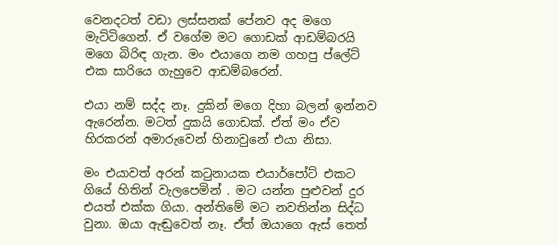වෙනදටත් වඩා ලස්සනක් පේනව අද මගෙ මැට්ටිගෙන්. ඒ වගේම මට ගොඩක් ආඩම්බරයි මගෙ බිරිඳ ගැන. මං එයාගෙ නම ගහපු ප්ලේට් එක සාරියෙ ගැහුවෙ ආඩම්බරෙන්.

එයා නම් සද්ද නෑ. දුකින් මගෙ දිහා බලන් ඉන්නව ඇරෙන්න. මටත් දුකයි ගොඩක්. ඒත් මං ඒව හිරකරන් අමාරුවෙන් හිනාවුනේ එයා නිසා.

මං එයාවත් අරන් කටුනායක එයාර්පෝට් එකට ගියේ හිතින් වැලපෙමින් . මට යන්න පුළුවන් දුර එයත් එක්ක ගියා. අන්තිමේ මට නවතින්න සිද්ධ වුනා. ඔයා ඇඬුවෙත් නෑ. ඒත් ඔයාගෙ ඇස් තෙත්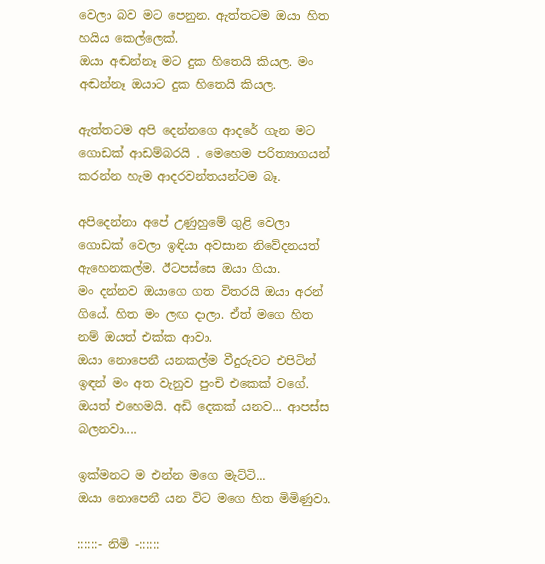වෙලා බව මට පෙනුන. ඇත්තටම ඔයා හිත හයිය කෙල්ලෙක්.
ඔයා අඬන්නෑ මට දුක හිතෙයි කියල. මං අඬන්නෑ ඔයාට දුක හිතෙයි කියල.

ඇත්තටම අපි දෙන්නගෙ ආදරේ ගැන මට ගොඩක් ආඩම්බරයි . මෙහෙම පරිත්‍යාගයන් කරන්න හැම ආදරවන්තයන්ටම බෑ.

අපිදෙන්නා අපේ උණුහුමේ ගුළි වෙලා ගොඩක් වෙලා ඉඳියා අවසාන නිවේදනයත් ඇහෙනකල්ම. ඊටපස්සෙ ඔයා ගියා.
මං දන්නව ඔයාගෙ ගත විතරයි ඔයා අරන් ගියේ. හිත මං ලඟ දාලා. ඒත් මගෙ හිත නම් ඔයත් එක්ක ආවා.
ඔයා නොපෙනී යනකල්ම වීදුරුවට එපිටින් ඉඳන් මං අත වැනුව පුංචි එකෙක් වගේ. ඔයත් එහෙමයි. අඩි දෙකක් යනව... ආපස්ස බලනවා....

ඉක්මනට ම එන්න මගෙ මැට්ටි...
ඔයා නොපෙනී යන විට මගෙ හිත මිමිණුවා.

::::::- නිමි -::::::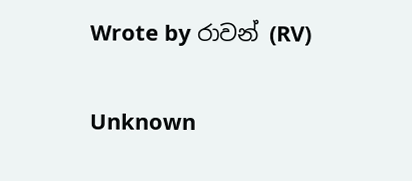Wrote by රාවන් (RV)

Unknown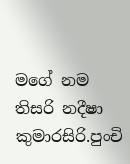මගේ නම තිසරි නදීෂා කුමාරසිරි.පුංචි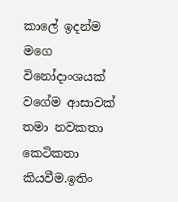කාලේ ඉදන්ම මගෙ විනෝදාංශයක් වගේම ආසාවක් තමා නවකතා කෙටිකතා කියවීම.ඉතිං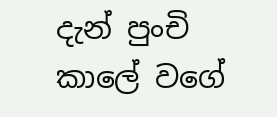දැන් පුංචි කාලේ වගේ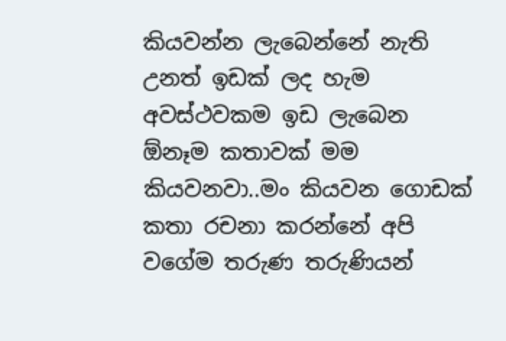කියවන්න ලැබෙන්නේ නැති උනත් ඉඩක් ලද හැම අවස්ථවකම ඉඩ ලැබෙන ඕනෑම කතාවක් මම කියවනවා..මං කියවන ගොඩක් කතා රචනා කරන්නේ අපි වගේම තරුණ තරුණියන්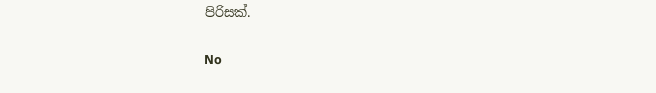පිරිසක්.

No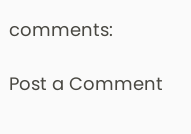comments:

Post a Comment